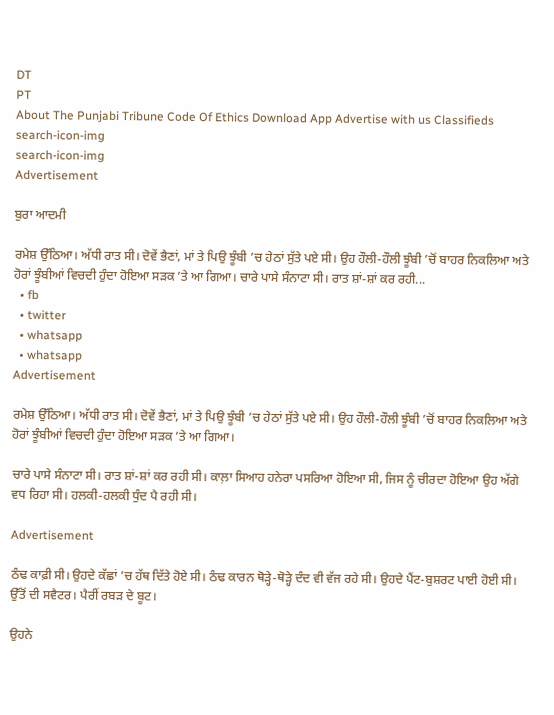DT
PT
About The Punjabi Tribune Code Of Ethics Download App Advertise with us Classifieds
search-icon-img
search-icon-img
Advertisement

ਬੁਰਾ ਆਦਮੀ

ਰਮੇਸ਼ ਉੱਠਿਆ। ਅੱਧੀ ਰਾਤ ਸੀ। ਦੋਵੇਂ ਭੈਣਾਂ, ਮਾਂ ਤੇ ਪਿਉ ਝੂੰਬੀ ’ਚ ਹੇਠਾਂ ਸੁੱਤੇ ਪਏ ਸੀ। ਉਹ ਹੌਲੀ-ਹੌਲੀ ਝੂੰਬੀ ’ਚੋਂ ਬਾਹਰ ਨਿਕਲਿਆ ਅਤੇ ਹੋਰਾਂ ਝੂੰਬੀਆਂ ਵਿਚਦੀ ਹੁੰਦਾ ਹੋਇਆ ਸੜਕ ’ਤੇ ਆ ਗਿਆ। ਚਾਰੇ ਪਾਸੇ ਸੰਨਾਟਾ ਸੀ। ਰਾਤ ਸ਼ਾਂ-ਸ਼ਾਂ ਕਰ ਰਹੀ...
  • fb
  • twitter
  • whatsapp
  • whatsapp
Advertisement

ਰਮੇਸ਼ ਉੱਠਿਆ। ਅੱਧੀ ਰਾਤ ਸੀ। ਦੋਵੇਂ ਭੈਣਾਂ, ਮਾਂ ਤੇ ਪਿਉ ਝੂੰਬੀ ’ਚ ਹੇਠਾਂ ਸੁੱਤੇ ਪਏ ਸੀ। ਉਹ ਹੌਲੀ-ਹੌਲੀ ਝੂੰਬੀ ’ਚੋਂ ਬਾਹਰ ਨਿਕਲਿਆ ਅਤੇ ਹੋਰਾਂ ਝੂੰਬੀਆਂ ਵਿਚਦੀ ਹੁੰਦਾ ਹੋਇਆ ਸੜਕ ’ਤੇ ਆ ਗਿਆ।

ਚਾਰੇ ਪਾਸੇ ਸੰਨਾਟਾ ਸੀ। ਰਾਤ ਸ਼ਾਂ-ਸ਼ਾਂ ਕਰ ਰਹੀ ਸੀ। ਕਾਲ਼ਾ ਸਿਆਹ ਹਨੇਰਾ ਪਸਰਿਆ ਹੋਇਆ ਸੀ, ਜਿਸ ਨੂੰ ਚੀਰਦਾ ਹੋਇਆ ਉਹ ਅੱਗੇ ਵਧ ਰਿਹਾ ਸੀ। ਹਲਕੀ-ਹਲਕੀ ਧੁੰਦ ਪੈ ਰਹੀ ਸੀ।

Advertisement

ਠੰਢ ਕਾਫ਼ੀ ਸੀ। ਉਹਦੇ ਕੱਛਾਂ ’ਚ ਹੱਥ ਦਿੱਤੇ ਹੋਏ ਸੀ। ਠੰਢ ਕਾਰਨ ਥੋੜ੍ਹੇ-ਥੋੜ੍ਹੇ ਦੰਦ ਵੀ ਵੱਜ ਰਹੇ ਸੀ। ਉਹਦੇ ਪੈਂਟ-ਬੁਸ਼ਰਟ ਪਾਈ ਹੋਈ ਸੀ। ਉੱਤੋਂ ਦੀ ਸਵੈਟਰ। ਪੈਰੀਂ ਰਬੜ ਦੇ ਬੂਟ।

ਉਹਨੇ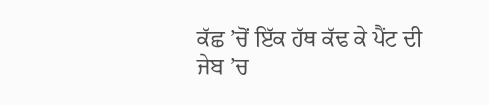ਕੱਛ ’ਚੋਂ ਇੱਕ ਹੱਥ ਕੱਢ ਕੇ ਪੈਂਟ ਦੀ ਜੇਬ ’ਚ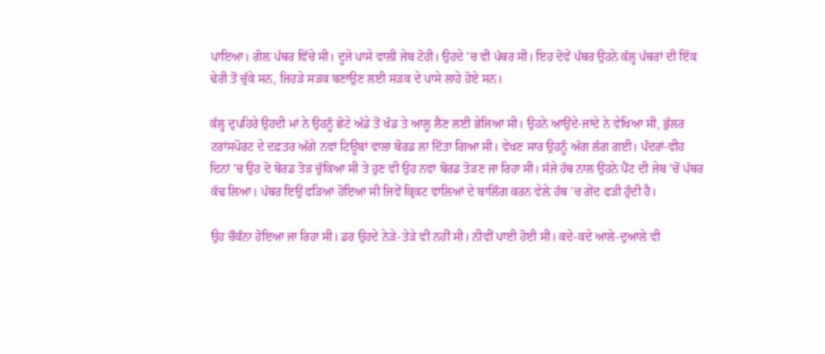ਪਾਇਆ। ਗੋਲ਼ ਪੱਥਰ ਵਿੱਚੇ ਸੀ। ਦੂਜੇ ਪਾਸੇ ਵਾਲੀ ਜੇਬ ਟੋਹੀ। ਉਹਦੇ ’ਚ ਵੀ ਪੱਥਰ ਸੀ। ਇਹ ਦੋਵੇਂ ਪੱਥਰ ਉਹਨੇ ਕੱਲ੍ਹ ਪੱਥਰਾਂ ਦੀ ਇੱਕ ਢੇਰੀ ਤੋਂ ਚੁੱਕੇ ਸਨ, ਜਿਹੜੇ ਸੜਕ ਬਣਾਉਣ ਲਈ ਸੜਕ ਦੇ ਪਾਸੇ ਲਾਹੇ ਹੋਏ ਸਨ।

ਕੱਲ੍ਹ ਦੁਪਹਿਰੇ ਉਹਦੀ ਮਾਂ ਨੇ ਉਹਨੂੰ ਛੋਟੇ ਅੱਡੇ ਤੋਂ ਖੰਡ ਤੇ ਆਲੂ ਲੈਣ ਲਈ ਭੇਜਿਆ ਸੀ। ਉਹਨੇ ਆਉਂਦੇ-ਜਾਂਦੇ ਨੇ ਵੇਖਿਆ ਸੀ, ਭੁੱਲਰ ਟਰਾਂਸਪੋਰਟ ਦੇ ਦਫ਼ਤਰ ਅੱਗੇ ਨਵਾਂ ਟਿਊਬਾਂ ਵਾਲਾ ਬੋਰਡ ਲਾ ਦਿੱਤਾ ਗਿਆ ਸੀ। ਵੇਖਣ ਸਾਰ ਉਹਨੂੰ ਅੱਗ ਲੱਗ ਗਈ। ਪੰਦਰਾਂ-ਵੀਹ ਦਿਨਾਂ ’ਚ ਉਹ ਦੋ ਬੋਰਡ ਤੋੜ ਚੁੱਕਿਆ ਸੀ ਤੇ ਹੁਣ ਵੀ ਉਹ ਨਵਾਂ ਬੋਰਡ ਤੋੜਣ ਜਾ ਰਿਹਾ ਸੀ। ਸੱਜੇ ਹੱਥ ਨਾਲ ਉਹਨੇ ਪੈਂਟ ਦੀ ਜੇਬ ’ਚੋਂ ਪੱਥਰ ਕੱਢ ਲਿਆ। ਪੱਥਰ ਇਉਂ ਫੜਿਆ ਹੋਇਆ ਸੀ ਜਿਵੇਂ ਕ੍ਰਿਕਟ ਵਾਲਿਆਂ ਦੇ ਬਾਲਿੰਗ ਕਰਨ ਵੇਲ਼ੇ ਹੱਥ ’ਚ ਗੇਂਦ ਫੜੀ ਹੁੰਦੀ ਹੈ।

ਉਹ ਚੌਕੰਨਾ ਹੋਇਆ ਜਾ ਰਿਹਾ ਸੀ। ਡਰ ਉਹਦੇ ਨੇੜੇ-ਤੇੜੇ ਵੀ ਨਹੀਂ ਸੀ। ਨੀਵੀਂ ਪਾਈ ਹੋਈ ਸੀ। ਕਦੇ-ਕਦੇ ਆਲੇ-ਦੁਆਲੇ ਵੀ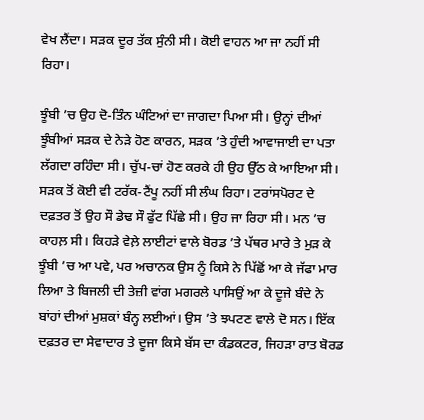ਵੇਖ ਲੈਂਦਾ। ਸੜਕ ਦੂਰ ਤੱਕ ਸੁੰਨੀ ਸੀ। ਕੋਈ ਵਾਹਨ ਆ ਜਾ ਨਹੀਂ ਸੀ ਰਿਹਾ।

ਝੂੰਬੀ ’ਚ ਉਹ ਦੋ-ਤਿੰਨ ਘੰਟਿਆਂ ਦਾ ਜਾਗਦਾ ਪਿਆ ਸੀ। ਉਨ੍ਹਾਂ ਦੀਆਂ ਝੂੰਬੀਆਂ ਸੜਕ ਦੇ ਨੇੜੇ ਹੋਣ ਕਾਰਨ, ਸੜਕ ’ਤੇ ਹੁੰਦੀ ਆਵਾਜਾਈ ਦਾ ਪਤਾ ਲੱਗਦਾ ਰਹਿੰਦਾ ਸੀ। ਚੁੱਪ-ਚਾਂ ਹੋਣ ਕਰਕੇ ਹੀ ਉਹ ਉੱਠ ਕੇ ਆਇਆ ਸੀ। ਸੜਕ ਤੋਂ ਕੋਈ ਵੀ ਟਰੱਕ-ਟੈਂਪੂ ਨਹੀਂ ਸੀ ਲੰਘ ਰਿਹਾ। ਟਰਾਂਸਪੋਰਟ ਦੇ ਦਫ਼ਤਰ ਤੋਂ ਉਹ ਸੌ ਡੇਢ ਸੌ ਫੁੱਟ ਪਿੱਛੇ ਸੀ। ਉਹ ਜਾ ਰਿਹਾ ਸੀ। ਮਨ ’ਚ ਕਾਹਲ਼ ਸੀ। ਕਿਹੜੇ ਵੇਲ਼ੇ ਲਾਈਟਾਂ ਵਾਲੇ ਬੋਰਡ ’ਤੇ ਪੱਥਰ ਮਾਰੇ ਤੇ ਮੁੜ ਕੇ ਝੂੰਬੀ ’ਚ ਆ ਪਵੇ, ਪਰ ਅਚਾਨਕ ਉਸ ਨੂੰ ਕਿਸੇ ਨੇ ਪਿੱਛੋਂ ਆ ਕੇ ਜੱਫਾ ਮਾਰ ਲਿਆ ਤੇ ਬਿਜਲੀ ਦੀ ਤੇਜ਼ੀ ਵਾਂਗ ਮਗਰਲੇ ਪਾਸਿਉਂ ਆ ਕੇ ਦੂਜੇ ਬੰਦੇ ਨੇ ਬਾਂਹਾਂ ਦੀਆਂ ਮੁਸ਼ਕਾਂ ਬੰਨ੍ਹ ਲਈਆਂ। ਉਸ ’ਤੇ ਝਪਟਣ ਵਾਲੇ ਦੋ ਸਨ। ਇੱਕ ਦਫ਼ਤਰ ਦਾ ਸੇਵਾਦਾਰ ਤੇ ਦੂਜਾ ਕਿਸੇ ਬੱਸ ਦਾ ਕੰਡਕਟਰ, ਜਿਹੜਾ ਰਾਤ ਬੋਰਡ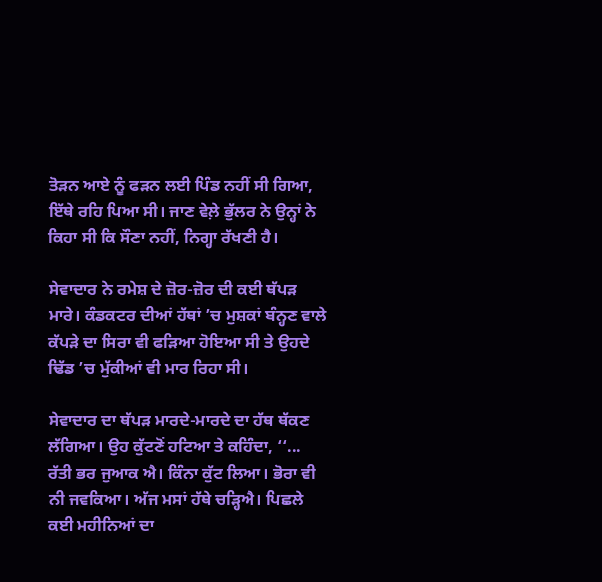ਤੋੜਨ ਆਏ ਨੂੰ ਫੜਨ ਲਈ ਪਿੰਡ ਨਹੀਂ ਸੀ ਗਿਆ, ਇੱਥੇ ਰਹਿ ਪਿਆ ਸੀ। ਜਾਣ ਵੇਲ਼ੇ ਭੁੱਲਰ ਨੇ ਉਨ੍ਹਾਂ ਨੇ ਕਿਹਾ ਸੀ ਕਿ ਸੌਣਾ ਨਹੀਂ, ਨਿਗ੍ਹਾ ਰੱਖਣੀ ਹੈ।

ਸੇਵਾਦਾਰ ਨੇ ਰਮੇਸ਼ ਦੇ ਜ਼ੋਰ-ਜ਼ੋਰ ਦੀ ਕਈ ਥੱਪੜ ਮਾਰੇ। ਕੰਡਕਟਰ ਦੀਆਂ ਹੱਥਾਂ ’ਚ ਮੁਸ਼ਕਾਂ ਬੰਨ੍ਹਣ ਵਾਲੇ ਕੱਪੜੇ ਦਾ ਸਿਰਾ ਵੀ ਫੜਿਆ ਹੋਇਆ ਸੀ ਤੇ ਉਹਦੇ ਢਿੱਡ ’ਚ ਮੁੱਕੀਆਂ ਵੀ ਮਾਰ ਰਿਹਾ ਸੀ।

ਸੇਵਾਦਾਰ ਦਾ ਥੱਪੜ ਮਾਰਦੇ-ਮਾਰਦੇ ਦਾ ਹੱਥ ਥੱਕਣ ਲੱਗਿਆ। ਉਹ ਕੁੱਟਣੋਂ ਹਟਿਆ ਤੇ ਕਹਿੰਦਾ, ‘‘... ਰੱਤੀ ਭਰ ਜੁਆਕ ਐ। ਕਿੰਨਾ ਕੁੱਟ ਲਿਆ। ਭੋਰਾ ਵੀ ਨੀ ਜਵਕਿਆ। ਅੱਜ ਮਸਾਂ ਹੱਥੇ ਚੜ੍ਹਿਐ। ਪਿਛਲੇ ਕਈ ਮਹੀਨਿਆਂ ਦਾ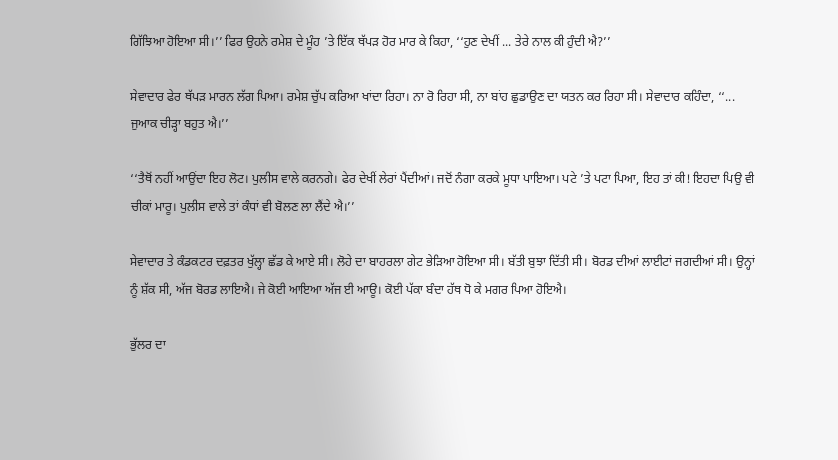ਗਿੱਝਿਆ ਹੋਇਆ ਸੀ।’’ ਫਿਰ ਉਹਨੇ ਰਮੇਸ਼ ਦੇ ਮੂੰਹ ’ਤੇ ਇੱਕ ਥੱਪੜ ਹੋਰ ਮਾਰ ਕੇ ਕਿਹਾ, ‘‘ਹੁਣ ਦੇਖੀਂ ... ਤੇਰੇ ਨਾਲ ਕੀ ਹੁੰਦੀ ਐ?’’

ਸੇਵਾਦਾਰ ਫੇਰ ਥੱਪੜ ਮਾਰਨ ਲੱਗ ਪਿਆ। ਰਮੇਸ਼ ਚੁੱਪ ਕਰਿਆ ਖਾਂਦਾ ਰਿਹਾ। ਨਾ ਰੋ ਰਿਹਾ ਸੀ, ਨਾ ਬਾਂਹ ਛੁਡਾਉਣ ਦਾ ਯਤਨ ਕਰ ਰਿਹਾ ਸੀ। ਸੇਵਾਦਾਰ ਕਹਿੰਦਾ, ‘‘... ਜੁਆਕ ਚੀੜ੍ਹਾ ਬਹੁਤ ਐ।’’

‘‘ਤੈਥੋਂ ਨਹੀਂ ਆਉਂਦਾ ਇਹ ਲੋਟ। ਪੁਲੀਸ ਵਾਲੇ ਕਰਨਗੇ। ਫੇਰ ਦੇਖੀਂ ਲੇਰਾਂ ਪੈਂਦੀਆਂ। ਜਦੋਂ ਨੰਗਾ ਕਰਕੇ ਮੂਧਾ ਪਾਇਆ। ਪਟੇ ’ਤੇ ਪਟਾ ਪਿਆ, ਇਹ ਤਾਂ ਕੀ! ਇਹਦਾ ਪਿਉ ਵੀ ਚੀਕਾਂ ਮਾਰੂ। ਪੁਲੀਸ ਵਾਲੇ ਤਾਂ ਕੰਧਾਂ ਵੀ ਬੋਲਣ ਲਾ ਲੈਂਦੇ ਐ।’’

ਸੇਵਾਦਾਰ ਤੇ ਕੰਡਕਟਰ ਦਫ਼ਤਰ ਖੁੱਲ੍ਹਾ ਛੱਡ ਕੇ ਆਏ ਸੀ। ਲੋਹੇ ਦਾ ਬਾਹਰਲਾ ਗੇਟ ਭੇੜਿਆ ਹੋਇਆ ਸੀ। ਬੱਤੀ ਬੁਝਾ ਦਿੱਤੀ ਸੀ। ਬੋਰਡ ਦੀਆਂ ਲਾਈਟਾਂ ਜਗਦੀਆਂ ਸੀ। ਉਨ੍ਹਾਂ ਨੂੰ ਸ਼ੱਕ ਸੀ, ਅੱਜ ਬੋਰਡ ਲਾਇਐ। ਜੇ ਕੋਈ ਆਇਆ ਅੱਜ ਈ ਆਊ। ਕੋਈ ਪੱਕਾ ਬੰਦਾ ਹੱਥ ਧੋ ਕੇ ਮਗਰ ਪਿਆ ਹੋਇਐ।

ਭੁੱਲਰ ਦਾ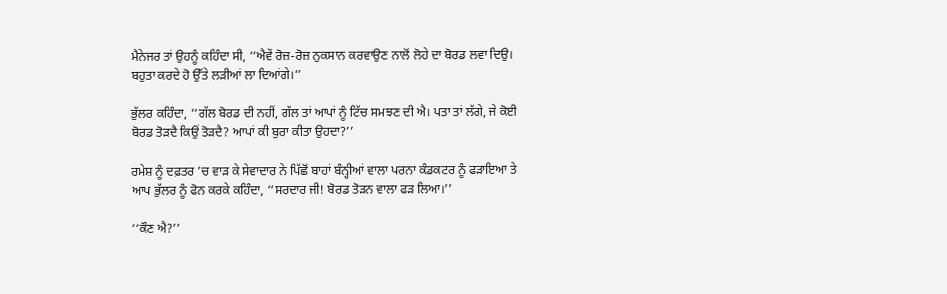ਮੈਨੇਜਰ ਤਾਂ ਉਹਨੂੰ ਕਹਿੰਦਾ ਸੀ, ‘‘ਐਵੇਂ ਰੋਜ਼-ਰੋਜ਼ ਨੁਕਸਾਨ ਕਰਵਾਉਣ ਨਾਲੋਂ ਲੋਹੇ ਦਾ ਬੋਰਡ ਲਵਾ ਦਿਉ। ਬਹੁਤਾ ਕਰਦੇ ਹੋ ਉੱਤੇ ਲੜੀਆਂ ਲਾ ਦਿਆਂਗੇ।’’

ਭੁੱਲਰ ਕਹਿੰਦਾ, ‘‘ਗੱਲ ਬੋਰਡ ਦੀ ਨਹੀਂ, ਗੱਲ ਤਾਂ ਆਪਾਂ ਨੂੰ ਟਿੱਚ ਸਮਝਣ ਦੀ ਐ। ਪਤਾ ਤਾਂ ਲੱਗੇ, ਜੇ ਕੋਈ ਬੋਰਡ ਤੋੜਦੈ ਕਿਉਂ ਤੋੜਦੈ? ਆਪਾਂ ਕੀ ਬੁਰਾ ਕੀਤਾ ਉਹਦਾ?’’

ਰਮੇਸ਼ ਨੂੰ ਦਫ਼ਤਰ ’ਚ ਵਾੜ ਕੇ ਸੇਵਾਦਾਰ ਨੇ ਪਿੱਛੋਂ ਬਾਹਾਂ ਬੰਨ੍ਹੀਆਂ ਵਾਲਾ ਪਰਨਾ ਕੰਡਕਟਰ ਨੂੰ ਫੜਾਇਆ ਤੇ ਆਪ ਭੁੱਲਰ ਨੂੰ ਫੋਨ ਕਰਕੇ ਕਹਿੰਦਾ, ‘‘ਸਰਦਾਰ ਜੀ! ਬੋਰਡ ਤੋੜਨ ਵਾਲਾ ਫੜ ਲਿਆ।’’

‘‘ਕੌਣ ਐ?’’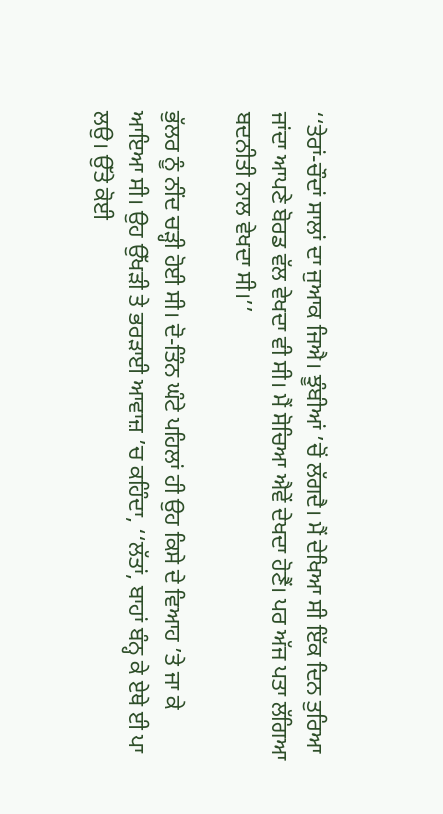‘‘ਤੇਰਾਂ-ਚੌਦਾਂ ਸਾਲਾਂ ਦਾ ਜੁਆਕ ਜਿਐ। ਝੂੰਬੀਆਂ ’ਚੋਂ ਲੱਗਦੈ। ਮੈਂ ਦੇਖਿਆ ਸੀ ਇੱਕ ਦਿਨ ਤੁਰਿਆ ਜਾਂਦਾ ਆਪਣੇ ਬੋਰਡ ਵੱਲ ਵੇਖਦਾ ਵੀ ਸੀ। ਮੈਂ ਸੋਚਿਆ ਐਵੇਂ ਦੇਖਦਾ ਹੋਣੈਂ। ਪਰ ਅੱਜ ਪਤਾ ਲੱਗਿਆ ਬਦਨੀਤੀ ਨਾਲ ਵੇਖਦਾ ਸੀ।’’

ਭੁੱਲਰ ਨੂੰ ਨੀਂਦ ਚੜ੍ਹੀ ਹੋਈ ਸੀ। ਦੋ-ਤਿੰਨ ਘੰਟੇ ਪਹਿਲਾਂ ਹੀ ਉਹ ਕਿਸੇ ਦੇ ਵਿਆਹ ’ਤੇ ਜਾ ਕੇ ਆਇਆ ਸੀ। ਉਹ ਉੱਖੜੀ ਤੇ ਭਰੜਾਈ ਆਵਾਜ਼ ’ਚ ਕਹਿੰਦਾ, ‘‘ਲੱਤਾਂ, ਬਾਹਾਂ ਬੰਨ੍ਹ ਕੇ ਏਥੇ ਈ ਪਾ ਲਉ। ਉੱਤੇ ਕੋਈ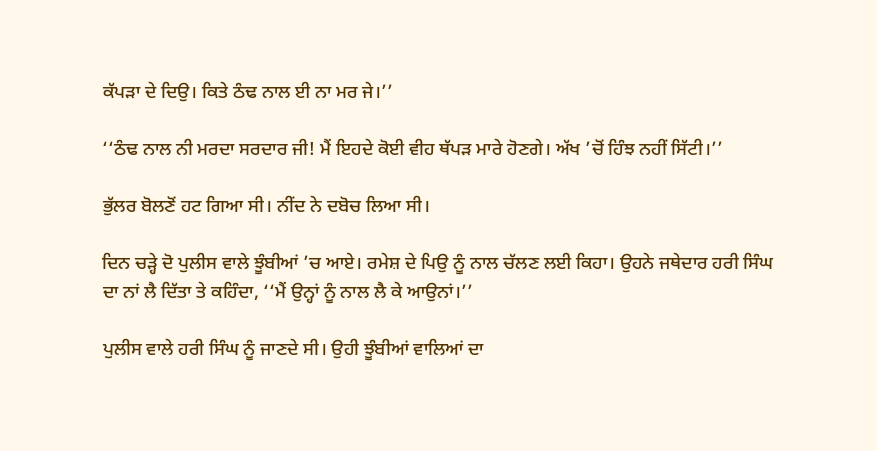ਕੱਪੜਾ ਦੇ ਦਿਉ। ਕਿਤੇ ਠੰਢ ਨਾਲ ਈ ਨਾ ਮਰ ਜੇ।’’

‘‘ਠੰਢ ਨਾਲ ਨੀ ਮਰਦਾ ਸਰਦਾਰ ਜੀ! ਮੈਂ ਇਹਦੇ ਕੋਈ ਵੀਹ ਥੱਪੜ ਮਾਰੇ ਹੋਣਗੇ। ਅੱਖ ’ਚੋਂ ਹਿੰਝ ਨਹੀਂ ਸਿੱਟੀ।’’

ਭੁੱਲਰ ਬੋਲਣੋਂ ਹਟ ਗਿਆ ਸੀ। ਨੀਂਦ ਨੇ ਦਬੋਚ ਲਿਆ ਸੀ।

ਦਿਨ ਚੜ੍ਹੇ ਦੋ ਪੁਲੀਸ ਵਾਲੇ ਝੂੰਬੀਆਂ ’ਚ ਆਏ। ਰਮੇਸ਼ ਦੇ ਪਿਉ ਨੂੰ ਨਾਲ ਚੱਲਣ ਲਈ ਕਿਹਾ। ਉਹਨੇ ਜਥੇਦਾਰ ਹਰੀ ਸਿੰਘ ਦਾ ਨਾਂ ਲੈ ਦਿੱਤਾ ਤੇ ਕਹਿੰਦਾ, ‘‘ਮੈਂ ਉਨ੍ਹਾਂ ਨੂੰ ਨਾਲ ਲੈ ਕੇ ਆਉਨਾਂ।’’

ਪੁਲੀਸ ਵਾਲੇ ਹਰੀ ਸਿੰਘ ਨੂੰ ਜਾਣਦੇ ਸੀ। ਉਹੀ ਝੂੰਬੀਆਂ ਵਾਲਿਆਂ ਦਾ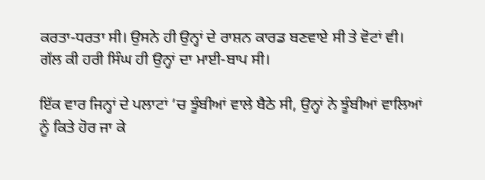ਕਰਤਾ-ਧਰਤਾ ਸੀ। ਉਸਨੇ ਹੀ ਉਨ੍ਹਾਂ ਦੇ ਰਾਸ਼ਨ ਕਾਰਡ ਬਣਵਾਏ ਸੀ ਤੇ ਵੋਟਾਂ ਵੀ। ਗੱਲ ਕੀ ਹਰੀ ਸਿੰਘ ਹੀ ਉਨ੍ਹਾਂ ਦਾ ਮਾਈ-ਬਾਪ ਸੀ।

ਇੱਕ ਵਾਰ ਜਿਨ੍ਹਾਂ ਦੇ ਪਲਾਟਾਂ ’ਚ ਝੂੰਬੀਆਂ ਵਾਲੇ ਬੈਠੇ ਸੀ, ਉਨ੍ਹਾਂ ਨੇ ਝੂੰਬੀਆਂ ਵਾਲਿਆਂ ਨੂੰ ਕਿਤੇ ਹੋਰ ਜਾ ਕੇ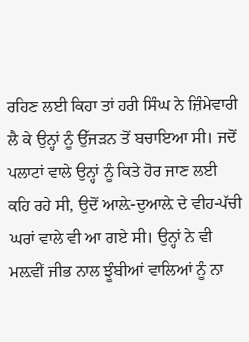ਰਹਿਣ ਲਈ ਕਿਹਾ ਤਾਂ ਹਰੀ ਸਿੰਘ ਨੇ ਜ਼ਿੰਮੇਵਾਰੀ ਲੈ ਕੇ ਉਨ੍ਹਾਂ ਨੂੰ ਉੱਜੜਨ ਤੋਂ ਬਚਾਇਆ ਸੀ। ਜਦੋਂ ਪਲਾਟਾਂ ਵਾਲੇ ਉਨ੍ਹਾਂ ਨੂੰ ਕਿਤੇ ਹੋਰ ਜਾਣ ਲਈ ਕਹਿ ਰਹੇ ਸੀ, ਉਦੋਂ ਆਲ਼ੇ-ਦੁਆਲ਼ੇ ਦੇ ਵੀਹ-ਪੱਚੀ ਘਰਾਂ ਵਾਲੇ ਵੀ ਆ ਗਏ ਸੀ। ਉਨ੍ਹਾਂ ਨੇ ਵੀ ਮਲ਼ਵੀਂ ਜੀਭ ਨਾਲ ਝੂੰਬੀਆਂ ਵਾਲਿਆਂ ਨੂੰ ਨਾ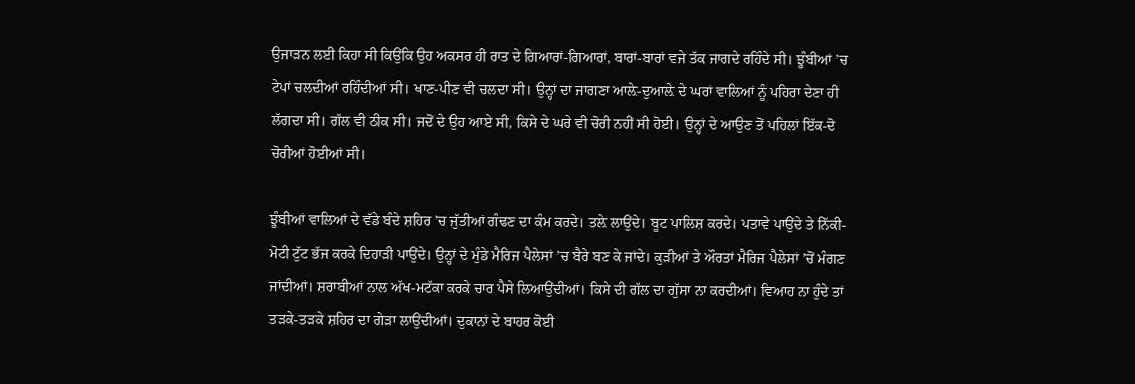ਉਜਾੜਨ ਲਈ ਕਿਹਾ ਸੀ ਕਿਉਂਕਿ ਉਹ ਅਕਸਰ ਹੀ ਰਾਤ ਦੇ ਗਿਆਰਾਂ-ਗਿਆਰਾਂ, ਬਾਰਾਂ-ਬਾਰਾਂ ਵਜੇ ਤੱਕ ਜਾਗਦੇ ਰਹਿੰਦੇ ਸੀ। ਝੂੰਬੀਆਂ ’ਚ ਟੇਪਾਂ ਚਲਦੀਆਂ ਰਹਿੰਦੀਆਂ ਸੀ। ਖਾਣ-ਪੀਣ ਵੀ ਚਲਦਾ ਸੀ। ਉਨ੍ਹਾਂ ਦਾ ਜਾਗਣਾ ਆਲ਼ੇ-ਦੁਆਲ਼ੇ ਦੇ ਘਰਾਂ ਵਾਲਿਆਂ ਨੂੰ ਪਹਿਰਾ ਦੇਣਾ ਹੀ ਲੱਗਦਾ ਸੀ। ਗੱਲ ਵੀ ਠੀਕ ਸੀ। ਜਦੋਂ ਦੇ ਉਹ ਆਏ ਸੀ, ਕਿਸੇ ਦੇ ਘਰੇ ਵੀ ਚੋਰੀ ਨਹੀਂ ਸੀ ਹੋਈ। ਉਨ੍ਹਾਂ ਦੇ ਆਉਣ ਤੋਂ ਪਹਿਲਾਂ ਇੱਕ-ਦੋ ਚੋਰੀਆਂ ਹੋਈਆਂ ਸੀ।

ਝੂੰਬੀਆਂ ਵਾਲਿਆਂ ਦੇ ਵੱਡੇ ਬੰਦੇ ਸ਼ਹਿਰ ’ਚ ਜੁੱਤੀਆਂ ਗੰਢਣ ਦਾ ਕੰਮ ਕਰਦੇ। ਤਲ਼ੇ ਲਾਉਂਦੇ। ਬੂਟ ਪਾਲਿਸ਼ ਕਰਦੇ। ਪਤਾਵੇ ਪਾਉਂਦੇ ਤੇ ਨਿੱਕੀ-ਮੋਟੀ ਟੁੱਟ ਭੱਜ ਕਰਕੇ ਦਿਹਾੜੀ ਪਾਉਂਦੇ। ਉਨ੍ਹਾਂ ਦੇ ਮੁੰਡੇ ਮੈਰਿਜ ਪੈਲੇਸਾਂ ’ਚ ਬੈਰੇ ਬਣ ਕੇ ਜਾਂਦੇ। ਕੁੜੀਆਂ ਤੇ ਔਰਤਾਂ ਮੈਰਿਜ ਪੈਲੇਸਾਂ ’ਚੋਂ ਮੰਗਣ ਜਾਂਦੀਆਂ। ਸ਼ਰਾਬੀਆਂ ਨਾਲ ਅੱਖ-ਮਟੱਕਾ ਕਰਕੇ ਚਾਰ ਪੈਸੇ ਲਿਆਉਂਦੀਆਂ। ਕਿਸੇ ਦੀ ਗੱਲ ਦਾ ਗੁੱਸਾ ਨਾ ਕਰਦੀਆਂ। ਵਿਆਹ ਨਾ ਹੁੰਦੇ ਤਾਂ ਤੜਕੇ-ਤੜਕੇ ਸ਼ਹਿਰ ਦਾ ਗੇੜਾ ਲਾਉਂਦੀਆਂ। ਦੁਕਾਨਾਂ ਦੇ ਬਾਹਰ ਕੋਈ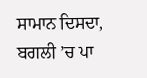ਸਾਮਾਨ ਦਿਸਦਾ, ਬਗਲੀ ’ਚ ਪਾ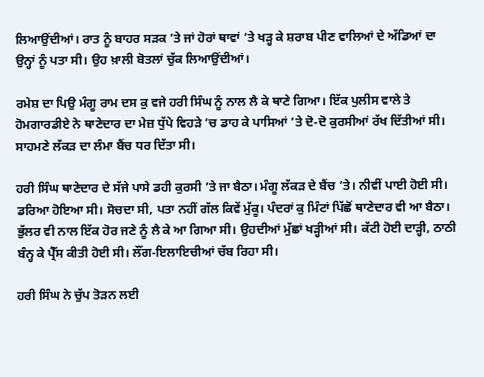ਲਿਆਉਂਦੀਆਂ। ਰਾਤ ਨੂੰ ਬਾਹਰ ਸੜਕ ’ਤੇ ਜਾਂ ਹੋਰਾਂ ਥਾਵਾਂ ’ਤੇ ਖੜ੍ਹ ਕੇ ਸ਼ਰਾਬ ਪੀਣ ਵਾਲਿਆਂ ਦੇ ਅੱਡਿਆਂ ਦਾ ਉਨ੍ਹਾਂ ਨੂੰ ਪਤਾ ਸੀ। ਉਹ ਖ਼ਾਲੀ ਬੋਤਲਾਂ ਚੁੱਕ ਲਿਆਉਂਦੀਆਂ।

ਰਮੇਸ਼ ਦਾ ਪਿਉ ਮੰਗੂ ਰਾਮ ਦਸ ਕੁ ਵਜੇ ਹਰੀ ਸਿੰਘ ਨੂੰ ਨਾਲ ਲੈ ਕੇ ਥਾਣੇ ਗਿਆ। ਇੱਕ ਪੁਲੀਸ ਵਾਲੇ ਤੇ ਹੋਮਗਾਰਡੀਏ ਨੇ ਥਾਣੇਦਾਰ ਦਾ ਮੇਜ਼ ਧੁੱਪੇ ਵਿਹੜੇ ’ਚ ਡਾਹ ਕੇ ਪਾਸਿਆਂ ’ਤੇ ਦੋ-ਦੋ ਕੁਰਸੀਆਂ ਰੱਖ ਦਿੱਤੀਆਂ ਸੀ। ਸਾਹਮਣੇ ਲੱਕੜ ਦਾ ਲੰਮਾ ਬੈਂਚ ਧਰ ਦਿੱਤਾ ਸੀ।

ਹਰੀ ਸਿੰਘ ਥਾਣੇਦਾਰ ਦੇ ਸੱਜੇ ਪਾਸੇ ਡਹੀ ਕੁਰਸੀ ’ਤੇ ਜਾ ਬੈਠਾ। ਮੰਗੂ ਲੱਕੜ ਦੇ ਬੈਂਚ ’ਤੇ। ਨੀਵੀਂ ਪਾਈ ਹੋਈ ਸੀ। ਡਰਿਆ ਹੋਇਆ ਸੀ। ਸੋਚਦਾ ਸੀ, ਪਤਾ ਨਹੀਂ ਗੱਲ ਕਿਵੇਂ ਮੁੱਕੂ। ਪੰਦਰਾਂ ਕੁ ਮਿੰਟਾਂ ਪਿੱਛੋਂ ਥਾਣੇਦਾਰ ਵੀ ਆ ਬੈਠਾ। ਭੁੱਲਰ ਵੀ ਨਾਲ ਇੱਕ ਹੋਰ ਜਣੇ ਨੂੰ ਲੈ ਕੇ ਆ ਗਿਆ ਸੀ। ਉਹਦੀਆਂ ਮੁੱਛਾਂ ਖੜ੍ਹੀਆਂ ਸੀ। ਕੱਟੀ ਹੋਈ ਦਾੜ੍ਹੀ, ਠਾਠੀ ਬੰਨ੍ਹ ਕੇ ਪ੍ਰੈੱਸ ਕੀਤੀ ਹੋਈ ਸੀ। ਲੌਂਗ-ਇਲਾਇਚੀਆਂ ਚੱਬ ਰਿਹਾ ਸੀ।

ਹਰੀ ਸਿੰਘ ਨੇ ਚੁੱਪ ਤੋੜਨ ਲਈ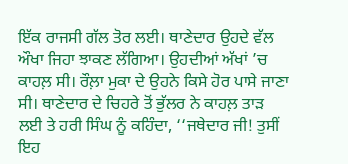ਇੱਕ ਰਾਜਸੀ ਗੱਲ ਤੋਰ ਲਈ। ਥਾਣੇਦਾਰ ਉਹਦੇ ਵੱਲ ਔਖਾ ਜਿਹਾ ਝਾਕਣ ਲੱਗਿਆ। ਉਹਦੀਆਂ ਅੱਖਾਂ ’ਚ ਕਾਹਲ਼ ਸੀ। ਰੌਲ਼ਾ ਮੁਕਾ ਦੇ ਉਹਨੇ ਕਿਸੇ ਹੋਰ ਪਾਸੇ ਜਾਣਾ ਸੀ। ਥਾਣੇਦਾਰ ਦੇ ਚਿਹਰੇ ਤੋਂ ਭੁੱਲਰ ਨੇ ਕਾਹਲ਼ ਤਾੜ ਲਈ ਤੇ ਹਰੀ ਸਿੰਘ ਨੂੰ ਕਹਿੰਦਾ, ‘‘ਜਥੇਦਾਰ ਜੀ! ਤੁਸੀਂ ਇਹ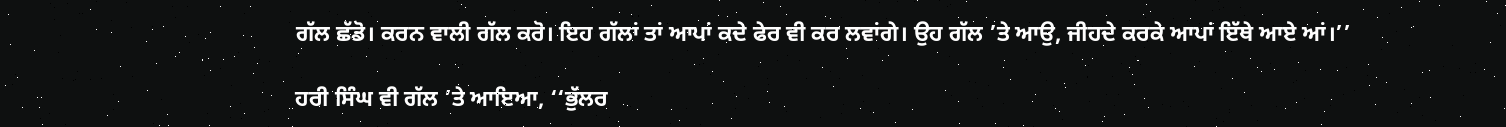ਗੱਲ ਛੱਡੋ। ਕਰਨ ਵਾਲੀ ਗੱਲ ਕਰੋ। ਇਹ ਗੱਲਾਂ ਤਾਂ ਆਪਾਂ ਕਦੇ ਫੇਰ ਵੀ ਕਰ ਲਵਾਂਗੇ। ਉਹ ਗੱਲ ’ਤੇ ਆਉ, ਜੀਹਦੇ ਕਰਕੇ ਆਪਾਂ ਇੱਥੇ ਆਏ ਆਂ।’’

ਹਰੀ ਸਿੰਘ ਵੀ ਗੱਲ ’ਤੇ ਆਇਆ, ‘‘ਭੁੱਲਰ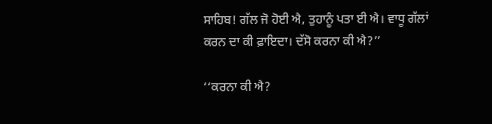ਸਾਹਿਬ! ਗੱਲ ਜੋ ਹੋਈ ਐ, ਤੁਹਾਨੂੰ ਪਤਾ ਈ ਐ। ਵਾਧੂ ਗੱਲਾਂ ਕਰਨ ਦਾ ਕੀ ਫ਼ਾਇਦਾ। ਦੱਸੋ ਕਰਨਾ ਕੀ ਐ?’’

‘‘ਕਰਨਾ ਕੀ ਐ?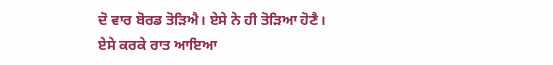ਦੋ ਵਾਰ ਬੋਰਡ ਤੋੜਿਐ। ਏਸੇ ਨੇ ਹੀ ਤੋੜਿਆ ਹੋਣੈ। ਏਸੇ ਕਰਕੇ ਰਾਤ ਆਇਆ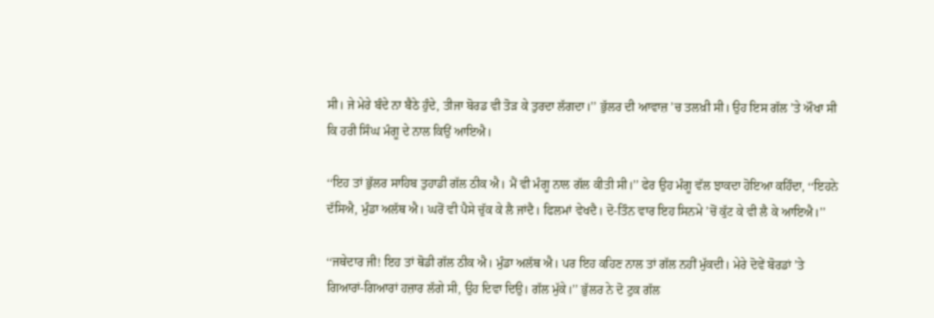ਸੀ। ਜੇ ਮੇਰੇ ਬੰਦੇ ਨਾ ਬੈਠੇ ਹੁੰਦੇ, ਤੀਜਾ ਬੋਰਡ ਵੀ ਤੋੜ ਕੇ ਤੁਰਦਾ ਲੱਗਦਾ।’’ ਭੁੱਲਰ ਦੀ ਆਵਾਜ਼ ’ਚ ਤਲਖ਼ੀ ਸੀ। ਉਹ ਇਸ ਗੱਲ ’ਤੇ ਔਖਾ ਸੀ ਕਿ ਹਰੀ ਸਿੰਘ ਮੰਗੂ ਦੇ ਨਾਲ ਕਿਉਂ ਆਇਐ।

‘‘ਇਹ ਤਾਂ ਭੁੱਲਰ ਸਾਹਿਬ ਤੁਹਾਡੀ ਗੱਲ ਠੀਕ ਐ। ਮੈਂ ਵੀ ਮੰਗੂ ਨਾਲ ਗੱਲ ਕੀਤੀ ਸੀ।’’ ਫੇਰ ਉਹ ਮੰਗੂ ਵੱਲ ਝਾਕਦਾ ਹੋਇਆ ਕਹਿੰਦਾ, ‘‘ਇਹਨੇ ਦੱਸਿਐ, ਮੁੰਡਾ ਅਲੱਥ ਐ। ਘਰੋਂ ਵੀ ਪੈਸੇ ਚੁੱਕ ਕੇ ਲੈ ਜਾਂਦੈ। ਫਿਲਮਾਂ ਵੇਖਦੈ। ਦੋ-ਤਿੰਨ ਵਾਰ ਇਹ ਸਿਨਮੇ ’ਚੋਂ ਕੁੱਟ ਕੇ ਵੀ ਲੈ ਕੇ ਆਇਐ।’’

‘‘ਜਥੇਦਾਰ ਜੀ! ਇਹ ਤਾਂ ਥੋਡੀ ਗੱਲ ਠੀਕ ਐ। ਮੁੰਡਾ ਅਲੱਥ ਐ। ਪਰ ਇਹ ਕਹਿਣ ਨਾਲ ਤਾਂ ਗੱਲ ਨਹੀਂ ਮੁੱਕਦੀ। ਮੇਰੇ ਦੋਵੇਂ ਬੋਰਡਾਂ ’ਤੇ ਗਿਆਰਾਂ-ਗਿਆਰਾਂ ਹਜ਼ਾਰ ਲੱਗੇ ਸੀ, ਉਹ ਦਿਵਾ ਦਿਉ। ਗੱਲ ਮੁੱਕੇ।’’ ਭੁੱਲਰ ਨੇ ਦੋ ਟੁਕ ਗੱਲ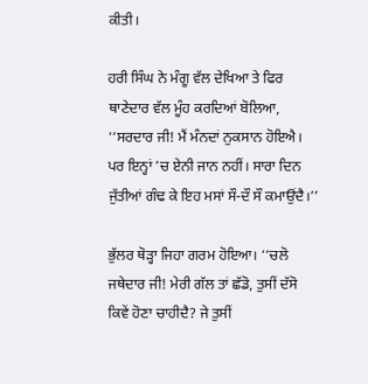ਕੀਤੀ।

ਹਰੀ ਸਿੰਘ ਨੇ ਮੰਗੂ ਵੱਲ ਦੇਖਿਆ ਤੇ ਫਿਰ ਥਾਣੇਦਾਰ ਵੱਲ ਮੂੰਹ ਕਰਦਿਆਂ ਬੋਲਿਆ, ‘‘ਸਰਦਾਰ ਜੀ! ਮੈਂ ਮੰਨਦਾਂ ਨੁਕਸਾਨ ਹੋਇਐ। ਪਰ ਇਨ੍ਹਾਂ ’ਚ ਏਨੀ ਜਾਨ ਨਹੀਂ। ਸਾਰਾ ਦਿਨ ਜੁੱਤੀਆਂ ਗੰਢ ਕੇ ਇਹ ਮਸਾਂ ਸੌ-ਦੌ ਸੌ ਕਮਾਉਂਦੈ।’’

ਭੁੱਲਰ ਥੋੜ੍ਹਾ ਜਿਹਾ ਗਰਮ ਹੋਇਆ। ‘‘ਚਲੋ ਜਥੇਦਾਰ ਜੀ! ਮੇਰੀ ਗੱਲ ਤਾਂ ਛੱਡੋ, ਤੁਸੀਂ ਦੱਸੋ ਕਿਵੇਂ ਹੋਣਾ ਚਾਹੀਦੈ? ਜੇ ਤੁਸੀਂ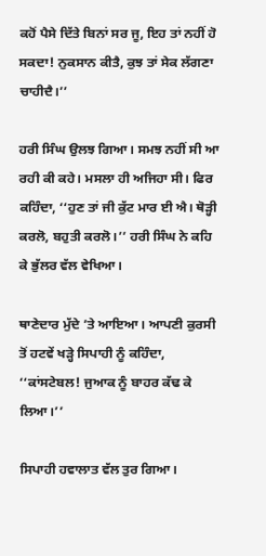ਕਹੋਂ ਪੈਸੇ ਦਿੱਤੇ ਬਿਨਾਂ ਸਰ ਜੂ, ਇਹ ਤਾਂ ਨਹੀਂ ਹੋ ਸਕਦਾ! ਨੁਕਸਾਨ ਕੀਤੈ, ਕੁਝ ਤਾਂ ਸੇਕ ਲੱਗਣਾ ਚਾਹੀਦੈ।’’

ਹਰੀ ਸਿੰਘ ਉਲਝ ਗਿਆ। ਸਮਝ ਨਹੀਂ ਸੀ ਆ ਰਹੀ ਕੀ ਕਹੇ। ਮਸਲਾ ਹੀ ਅਜਿਹਾ ਸੀ। ਫਿਰ ਕਹਿੰਦਾ, ‘‘ਹੁਣ ਤਾਂ ਜੀ ਕੁੱਟ ਮਾਰ ਈ ਐ। ਥੋੜ੍ਹੀ ਕਰਲੋ, ਬਹੁਤੀ ਕਰਲੋ।’’ ਹਰੀ ਸਿੰਘ ਨੇ ਕਹਿ ਕੇ ਭੁੱਲਰ ਵੱਲ ਵੇਖਿਆ।

ਥਾਣੇਦਾਰ ਮੁੱਦੇ ’ਤੇ ਆਇਆ। ਆਪਣੀ ਕੁਰਸੀ ਤੋਂ ਹਟਵੇਂ ਖੜ੍ਹੇ ਸਿਪਾਹੀ ਨੂੰ ਕਹਿੰਦਾ, ‘‘ਕਾਂਸਟੇਬਲ! ਜੁਆਕ ਨੂੰ ਬਾਹਰ ਕੱਢ ਕੇ ਲਿਆ।’’

ਸਿਪਾਹੀ ਹਵਾਲਾਤ ਵੱਲ ਤੁਰ ਗਿਆ।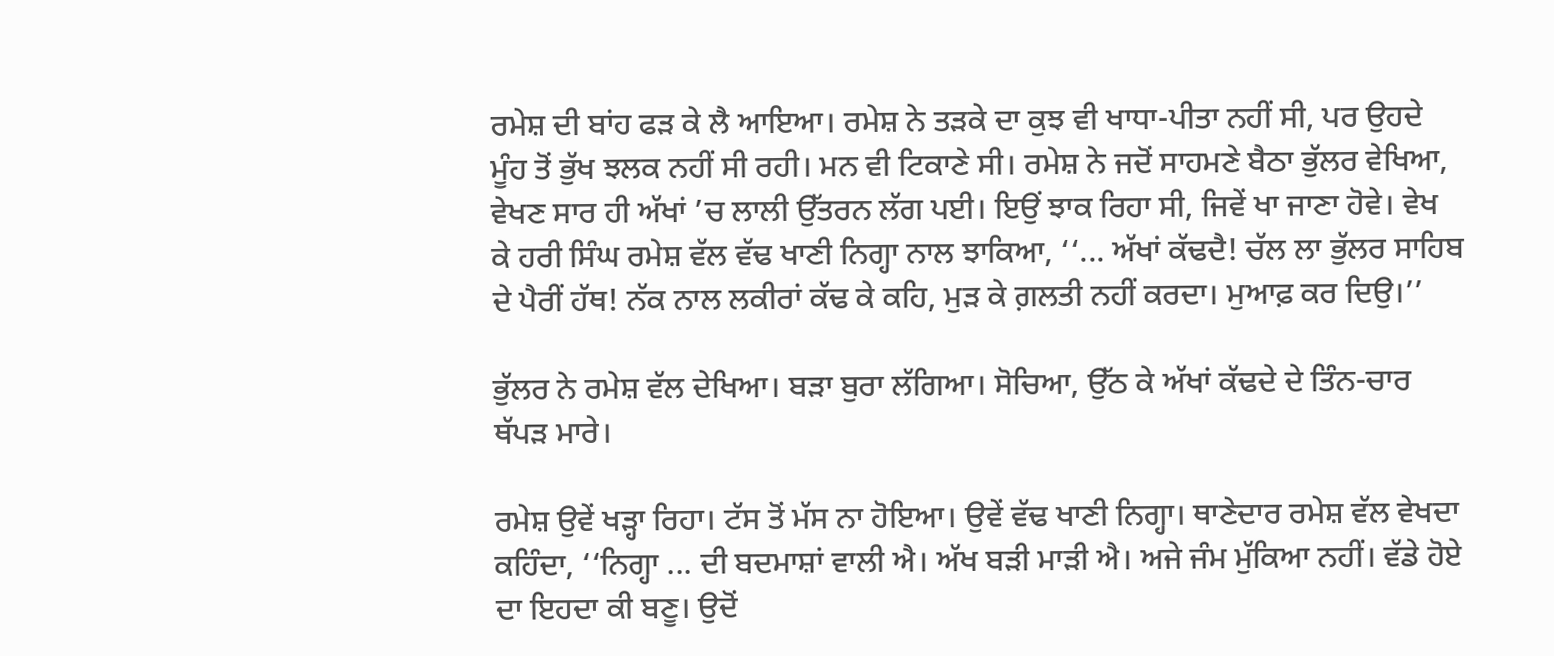ਰਮੇਸ਼ ਦੀ ਬਾਂਹ ਫੜ ਕੇ ਲੈ ਆਇਆ। ਰਮੇਸ਼ ਨੇ ਤੜਕੇ ਦਾ ਕੁਝ ਵੀ ਖਾਧਾ-ਪੀਤਾ ਨਹੀਂ ਸੀ, ਪਰ ਉਹਦੇ ਮੂੰਹ ਤੋਂ ਭੁੱਖ ਝਲਕ ਨਹੀਂ ਸੀ ਰਹੀ। ਮਨ ਵੀ ਟਿਕਾਣੇ ਸੀ। ਰਮੇਸ਼ ਨੇ ਜਦੋਂ ਸਾਹਮਣੇ ਬੈਠਾ ਭੁੱਲਰ ਵੇਖਿਆ, ਵੇਖਣ ਸਾਰ ਹੀ ਅੱਖਾਂ ’ਚ ਲਾਲੀ ਉੱਤਰਨ ਲੱਗ ਪਈ। ਇਉਂ ਝਾਕ ਰਿਹਾ ਸੀ, ਜਿਵੇਂ ਖਾ ਜਾਣਾ ਹੋਵੇ। ਵੇਖ ਕੇ ਹਰੀ ਸਿੰਘ ਰਮੇਸ਼ ਵੱਲ ਵੱਢ ਖਾਣੀ ਨਿਗ੍ਹਾ ਨਾਲ ਝਾਕਿਆ, ‘‘... ਅੱਖਾਂ ਕੱਢਦੈ! ਚੱਲ ਲਾ ਭੁੱਲਰ ਸਾਹਿਬ ਦੇ ਪੈਰੀਂ ਹੱਥ! ਨੱਕ ਨਾਲ ਲਕੀਰਾਂ ਕੱਢ ਕੇ ਕਹਿ, ਮੁੜ ਕੇ ਗ਼ਲਤੀ ਨਹੀਂ ਕਰਦਾ। ਮੁਆਫ਼ ਕਰ ਦਿਉ।’’

ਭੁੱਲਰ ਨੇ ਰਮੇਸ਼ ਵੱਲ ਦੇਖਿਆ। ਬੜਾ ਬੁਰਾ ਲੱਗਿਆ। ਸੋਚਿਆ, ਉੱਠ ਕੇ ਅੱਖਾਂ ਕੱਢਦੇ ਦੇ ਤਿੰਨ-ਚਾਰ ਥੱਪੜ ਮਾਰੇ।

ਰਮੇਸ਼ ਉਵੇਂ ਖੜ੍ਹਾ ਰਿਹਾ। ਟੱਸ ਤੋਂ ਮੱਸ ਨਾ ਹੋਇਆ। ਉਵੇਂ ਵੱਢ ਖਾਣੀ ਨਿਗ੍ਹਾ। ਥਾਣੇਦਾਰ ਰਮੇਸ਼ ਵੱਲ ਵੇਖਦਾ ਕਹਿੰਦਾ, ‘‘ਨਿਗ੍ਹਾ ... ਦੀ ਬਦਮਾਸ਼ਾਂ ਵਾਲੀ ਐ। ਅੱਖ ਬੜੀ ਮਾੜੀ ਐ। ਅਜੇ ਜੰਮ ਮੁੱਕਿਆ ਨਹੀਂ। ਵੱਡੇ ਹੋਏ ਦਾ ਇਹਦਾ ਕੀ ਬਣੂ। ਉਦੋਂ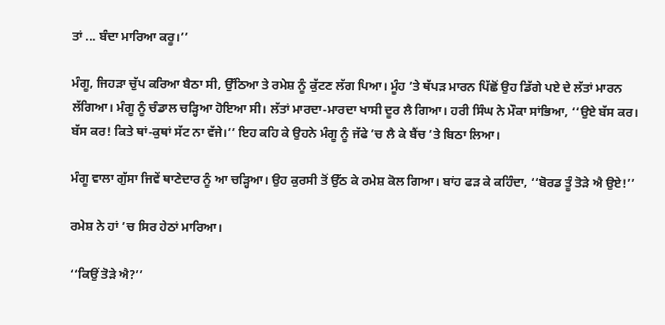ਤਾਂ ... ਬੰਦਾ ਮਾਰਿਆ ਕਰੂ।’’

ਮੰਗੂ, ਜਿਹੜਾ ਚੁੱਪ ਕਰਿਆ ਬੈਠਾ ਸੀ, ਉੱਠਿਆ ਤੇ ਰਮੇਸ਼ ਨੂੰ ਕੁੱਟਣ ਲੱਗ ਪਿਆ। ਮੂੰਹ ’ਤੇ ਥੱਪੜ ਮਾਰਨ ਪਿੱਛੋਂ ਉਹ ਡਿੱਗੇ ਪਏ ਦੇ ਲੱਤਾਂ ਮਾਰਨ ਲੱਗਿਆ। ਮੰਗੂ ਨੂੰ ਚੰਡਾਲ ਚੜ੍ਹਿਆ ਹੋਇਆ ਸੀ। ਲੱਤਾਂ ਮਾਰਦਾ-ਮਾਰਦਾ ਖਾਸੀ ਦੂਰ ਲੈ ਗਿਆ। ਹਰੀ ਸਿੰਘ ਨੇ ਮੌਕਾ ਸਾਂਭਿਆ, ‘‘ਉਏ ਬੱਸ ਕਰ। ਬੱਸ ਕਰ! ਕਿਤੇ ਥਾਂ-ਕੁਥਾਂ ਸੱਟ ਨਾ ਵੱਜੇ।’’ ਇਹ ਕਹਿ ਕੇ ਉਹਨੇ ਮੰਗੂ ਨੂੰ ਜੱਫੇ ’ਚ ਲੈ ਕੇ ਬੈਂਚ ’ਤੇ ਬਿਠਾ ਲਿਆ।

ਮੰਗੂ ਵਾਲਾ ਗੁੱਸਾ ਜਿਵੇਂ ਥਾਣੇਦਾਰ ਨੂੰ ਆ ਚੜ੍ਹਿਆ। ਉਹ ਕੁਰਸੀ ਤੋਂ ਉੱਠ ਕੇ ਰਮੇਸ਼ ਕੋਲ ਗਿਆ। ਬਾਂਹ ਫੜ ਕੇ ਕਹਿੰਦਾ, ‘‘ਬੋਰਡ ਤੂੰ ਤੋੜੇ ਐ ਉਏ!’’

ਰਮੇਸ਼ ਨੇ ਹਾਂ ’ਚ ਸਿਰ ਹੇਠਾਂ ਮਾਰਿਆ।

‘‘ਕਿਉਂ ਤੋੜੇ ਐ?’’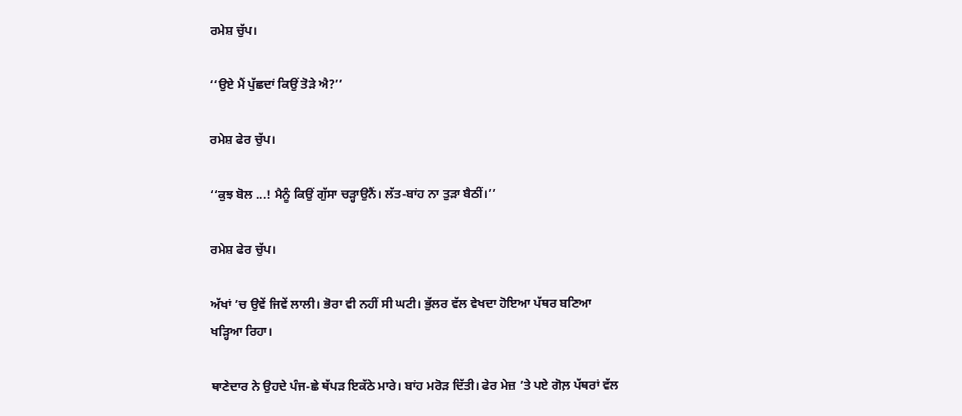ਰਮੇਸ਼ ਚੁੱਪ।

‘‘ਉਏ ਮੈਂ ਪੁੱਛਦਾਂ ਕਿਉਂ ਤੋੜੇ ਐ?’’

ਰਮੇਸ਼ ਫੇਰ ਚੁੱਪ।

‘‘ਕੁਝ ਬੋਲ ...! ਮੈਨੂੰ ਕਿਉਂ ਗੁੱਸਾ ਚੜ੍ਹਾਉਨੈਂ। ਲੱਤ-ਬਾਂਹ ਨਾ ਤੁੜਾ ਬੈਠੀਂ।’’

ਰਮੇਸ਼ ਫੇਰ ਚੁੱਪ।

ਅੱਖਾਂ ’ਚ ਉਵੇਂ ਜਿਵੇਂ ਲਾਲੀ। ਭੋਰਾ ਵੀ ਨਹੀਂ ਸੀ ਘਟੀ। ਭੁੱਲਰ ਵੱਲ ਵੇਖਦਾ ਹੋਇਆ ਪੱਥਰ ਬਣਿਆ ਖੜ੍ਹਿਆ ਰਿਹਾ।

ਥਾਣੇਦਾਰ ਨੇ ਉਹਦੇ ਪੰਜ-ਛੇ ਥੱਪੜ ਇਕੱਠੇ ਮਾਰੇ। ਬਾਂਹ ਮਰੋੜ ਦਿੱਤੀ। ਫੇਰ ਮੇਜ਼ ’ਤੇ ਪਏ ਗੋਲ਼ ਪੱਥਰਾਂ ਵੱਲ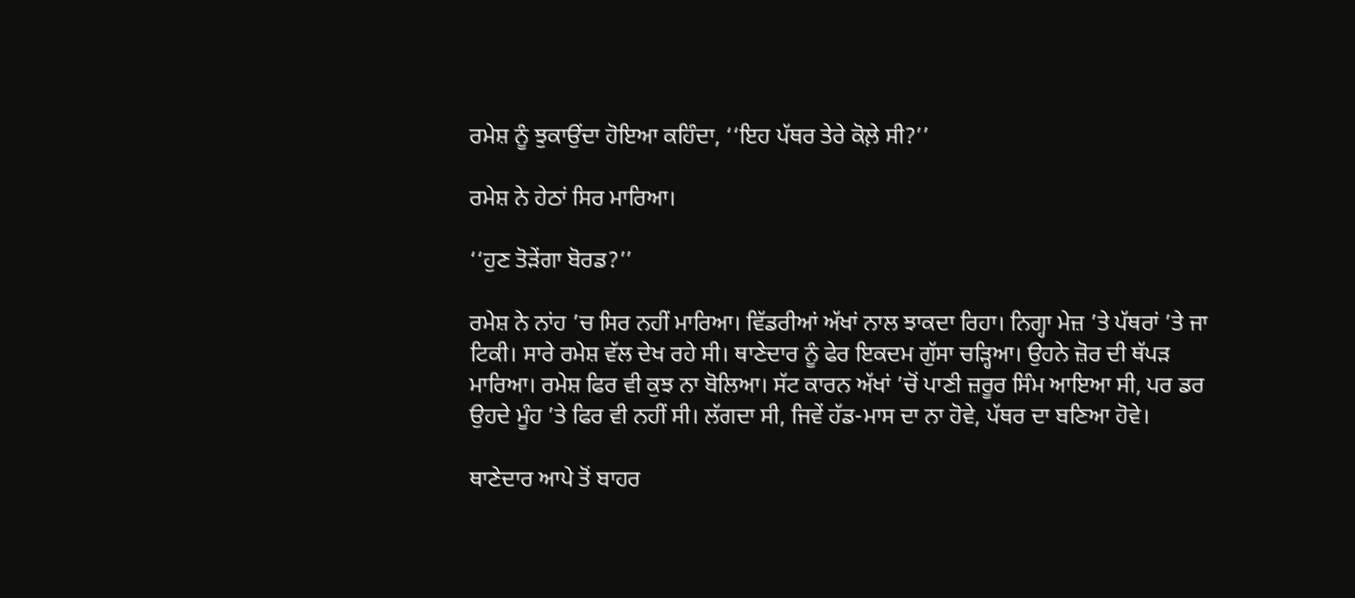ਰਮੇਸ਼ ਨੂੰ ਝੁਕਾਉਂਦਾ ਹੋਇਆ ਕਹਿੰਦਾ, ‘‘ਇਹ ਪੱਥਰ ਤੇਰੇ ਕੋਲ਼ੇ ਸੀ?’’

ਰਮੇਸ਼ ਨੇ ਹੇਠਾਂ ਸਿਰ ਮਾਰਿਆ।

‘‘ਹੁਣ ਤੋੜੇਂਗਾ ਬੋਰਡ?’’

ਰਮੇਸ਼ ਨੇ ਨਾਂਹ ’ਚ ਸਿਰ ਨਹੀਂ ਮਾਰਿਆ। ਵਿੱਡਰੀਆਂ ਅੱਖਾਂ ਨਾਲ ਝਾਕਦਾ ਰਿਹਾ। ਨਿਗ੍ਹਾ ਮੇਜ਼ ’ਤੇ ਪੱਥਰਾਂ ’ਤੇ ਜਾ ਟਿਕੀ। ਸਾਰੇ ਰਮੇਸ਼ ਵੱਲ ਦੇਖ ਰਹੇ ਸੀ। ਥਾਣੇਦਾਰ ਨੂੰ ਫੇਰ ਇਕਦਮ ਗੁੱਸਾ ਚੜ੍ਹਿਆ। ਉਹਨੇ ਜ਼ੋਰ ਦੀ ਥੱਪੜ ਮਾਰਿਆ। ਰਮੇਸ਼ ਫਿਰ ਵੀ ਕੁਝ ਨਾ ਬੋਲਿਆ। ਸੱਟ ਕਾਰਨ ਅੱਖਾਂ ’ਚੋਂ ਪਾਣੀ ਜ਼ਰੂਰ ਸਿੰਮ ਆਇਆ ਸੀ, ਪਰ ਡਰ ਉਹਦੇ ਮੂੰਹ ’ਤੇ ਫਿਰ ਵੀ ਨਹੀਂ ਸੀ। ਲੱਗਦਾ ਸੀ, ਜਿਵੇਂ ਹੱਡ-ਮਾਸ ਦਾ ਨਾ ਹੋਵੇ, ਪੱਥਰ ਦਾ ਬਣਿਆ ਹੋਵੇ।

ਥਾਣੇਦਾਰ ਆਪੇ ਤੋਂ ਬਾਹਰ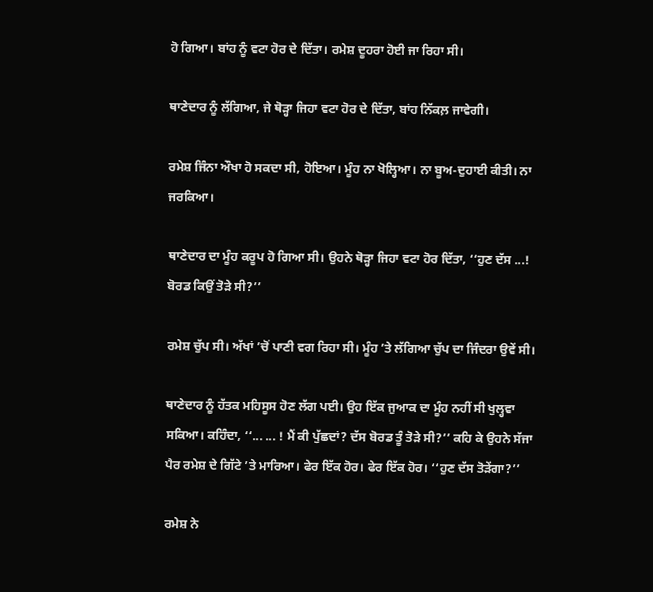ਹੋ ਗਿਆ। ਬਾਂਹ ਨੂੰ ਵਟਾ ਹੋਰ ਦੇ ਦਿੱਤਾ। ਰਮੇਸ਼ ਦੂਹਰਾ ਹੋਈ ਜਾ ਰਿਹਾ ਸੀ।

ਥਾਣੇਦਾਰ ਨੂੰ ਲੱਗਿਆ, ਜੇ ਥੋੜ੍ਹਾ ਜਿਹਾ ਵਟਾ ਹੋਰ ਦੇ ਦਿੱਤਾ, ਬਾਂਹ ਨਿੱਕਲ਼ ਜਾਵੇਗੀ।

ਰਮੇਸ਼ ਜਿੰਨਾ ਔਖਾ ਹੋ ਸਕਦਾ ਸੀ, ਹੋਇਆ। ਮੂੰਹ ਨਾ ਖੋਲ੍ਹਿਆ। ਨਾ ਬੂਅ-ਦੁਹਾਈ ਕੀਤੀ। ਨਾ ਜਰਕਿਆ।

ਥਾਣੇਦਾਰ ਦਾ ਮੂੰਹ ਕਰੂਪ ਹੋ ਗਿਆ ਸੀ। ਉਹਨੇ ਥੋੜ੍ਹਾ ਜਿਹਾ ਵਟਾ ਹੋਰ ਦਿੱਤਾ, ‘‘ਹੁਣ ਦੱਸ ...! ਬੋਰਡ ਕਿਉਂ ਤੋੜੇ ਸੀ?’’

ਰਮੇਸ਼ ਚੁੱਪ ਸੀ। ਅੱਖਾਂ ’ਚੋਂ ਪਾਣੀ ਵਗ ਰਿਹਾ ਸੀ। ਮੂੰਹ ’ਤੇ ਲੱਗਿਆ ਚੁੱਪ ਦਾ ਜਿੰਦਰਾ ਉਵੇਂ ਸੀ।

ਥਾਣੇਦਾਰ ਨੂੰ ਹੱਤਕ ਮਹਿਸੂਸ ਹੋਣ ਲੱਗ ਪਈ। ਉਹ ਇੱਕ ਜੁਆਕ ਦਾ ਮੂੰਹ ਨਹੀਂ ਸੀ ਖੁਲ੍ਹਵਾ ਸਕਿਆ। ਕਹਿੰਦਾ, ‘‘... ... ! ਮੈਂ ਕੀ ਪੁੱਛਦਾਂ? ਦੱਸ ਬੋਰਡ ਤੂੰ ਤੋੜੇ ਸੀ?’’ ਕਹਿ ਕੇ ਉਹਨੇ ਸੱਜਾ ਪੈਰ ਰਮੇਸ਼ ਦੇ ਗਿੱਟੇ ’ਤੇ ਮਾਰਿਆ। ਫੇਰ ਇੱਕ ਹੋਰ। ਫੇਰ ਇੱਕ ਹੋਰ। ‘‘ਹੁਣ ਦੱਸ ਤੋੜੇਂਗਾ?’’

ਰਮੇਸ਼ ਨੇ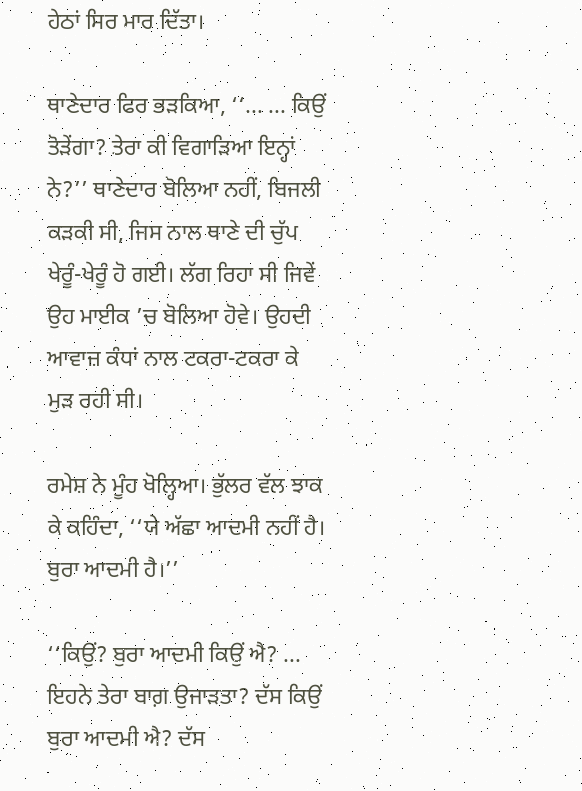ਹੇਠਾਂ ਸਿਰ ਮਾਰ ਦਿੱਤਾ।

ਥਾਣੇਦਾਰ ਫਿਰ ਭੜਕਿਆ, ‘‘... ... ਕਿਉਂ ਤੋੜੇਂਗਾ? ਤੇਰਾ ਕੀ ਵਿਗਾੜਿਆ ਇਨ੍ਹਾਂ ਨੇ?’’ ਥਾਣੇਦਾਰ ਬੋਲਿਆ ਨਹੀਂ, ਬਿਜਲੀ ਕੜਕੀ ਸੀ, ਜਿਸ ਨਾਲ ਥਾਣੇ ਦੀ ਚੁੱਪ ਖੇਰੂੰ-ਖੇਰੂੰ ਹੋ ਗਈ। ਲੱਗ ਰਿਹਾ ਸੀ ਜਿਵੇਂ ਉਹ ਮਾਈਕ ’ਚ ਬੋਲਿਆ ਹੋਵੇ। ਉਹਦੀ ਆਵਾਜ਼ ਕੰਧਾਂ ਨਾਲ ਟਕਰਾ-ਟਕਰਾ ਕੇ ਮੁੜ ਰਹੀ ਸੀ।

ਰਮੇਸ਼ ਨੇ ਮੂੰਹ ਖੋਲ੍ਹਿਆ। ਭੁੱਲਰ ਵੱਲ ਝਾਕ ਕੇ ਕਹਿੰਦਾ, ‘‘ਯੇ ਅੱਛਾ ਆਦਮੀ ਨਹੀਂ ਹੈ। ਬੁਰਾ ਆਦਮੀ ਹੈ।’’

‘‘ਕਿਉਂ? ਬੁਰਾ ਆਦਮੀ ਕਿਉਂ ਐ? ... ਇਹਨੇ ਤੇਰਾ ਬਾਗ਼ ਉਜਾੜਤਾ? ਦੱਸ ਕਿਉਂ ਬੁਰਾ ਆਦਮੀ ਐ? ਦੱਸ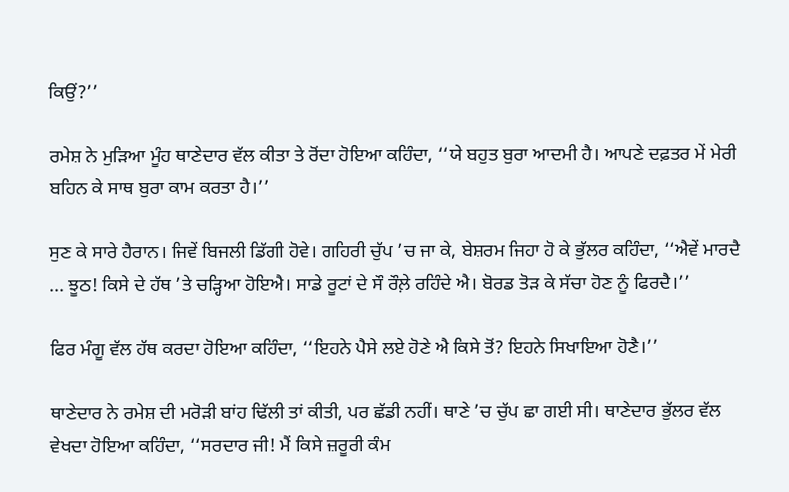ਕਿਉਂ?’’

ਰਮੇਸ਼ ਨੇ ਮੁੜਿਆ ਮੂੰਹ ਥਾਣੇਦਾਰ ਵੱਲ ਕੀਤਾ ਤੇ ਰੋਂਦਾ ਹੋਇਆ ਕਹਿੰਦਾ, ‘‘ਯੇ ਬਹੁਤ ਬੁਰਾ ਆਦਮੀ ਹੈ। ਆਪਣੇ ਦਫ਼ਤਰ ਮੇਂ ਮੇਰੀ ਬਹਿਨ ਕੇ ਸਾਥ ਬੁਰਾ ਕਾਮ ਕਰਤਾ ਹੈ।’’

ਸੁਣ ਕੇ ਸਾਰੇ ਹੈਰਾਨ। ਜਿਵੇਂ ਬਿਜਲੀ ਡਿੱਗੀ ਹੋਵੇ। ਗਹਿਰੀ ਚੁੱਪ ’ਚ ਜਾ ਕੇ, ਬੇਸ਼ਰਮ ਜਿਹਾ ਹੋ ਕੇ ਭੁੱਲਰ ਕਹਿੰਦਾ, ‘‘ਐਵੇਂ ਮਾਰਦੈ ... ਝੂਠ! ਕਿਸੇ ਦੇ ਹੱਥ ’ਤੇ ਚੜ੍ਹਿਆ ਹੋਇਐ। ਸਾਡੇ ਰੂਟਾਂ ਦੇ ਸੌ ਰੌਲ਼ੇ ਰਹਿੰਦੇ ਐ। ਬੋਰਡ ਤੋੜ ਕੇ ਸੱਚਾ ਹੋਣ ਨੂੰ ਫਿਰਦੈ।’’

ਫਿਰ ਮੰਗੂ ਵੱਲ ਹੱਥ ਕਰਦਾ ਹੋਇਆ ਕਹਿੰਦਾ, ‘‘ਇਹਨੇ ਪੈਸੇ ਲਏ ਹੋਣੇ ਐ ਕਿਸੇ ਤੋਂ? ਇਹਨੇ ਸਿਖਾਇਆ ਹੋਣੈ।’’

ਥਾਣੇਦਾਰ ਨੇ ਰਮੇਸ਼ ਦੀ ਮਰੋੜੀ ਬਾਂਹ ਢਿੱਲੀ ਤਾਂ ਕੀਤੀ, ਪਰ ਛੱਡੀ ਨਹੀਂ। ਥਾਣੇ ’ਚ ਚੁੱਪ ਛਾ ਗਈ ਸੀ। ਥਾਣੇਦਾਰ ਭੁੱਲਰ ਵੱਲ ਵੇਖਦਾ ਹੋਇਆ ਕਹਿੰਦਾ, ‘‘ਸਰਦਾਰ ਜੀ! ਮੈਂ ਕਿਸੇ ਜ਼ਰੂਰੀ ਕੰਮ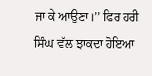ਜਾ ਕੇ ਆਉਣਾ।’’ ਫਿਰ ਹਰੀ ਸਿੰਘ ਵੱਲ ਝਾਕਦਾ ਹੋਇਆ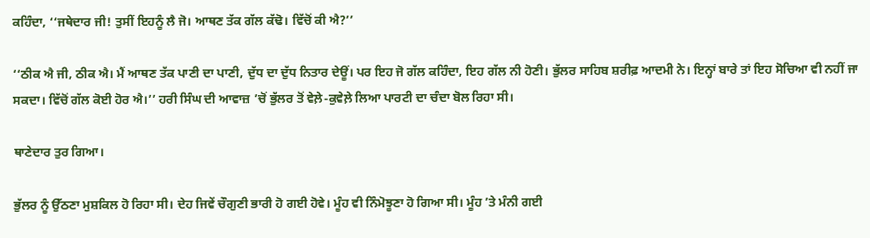ਕਹਿੰਦਾ, ‘‘ਜਥੇਦਾਰ ਜੀ! ਤੁਸੀਂ ਇਹਨੂੰ ਲੈ ਜੋ। ਆਥਣ ਤੱਕ ਗੱਲ ਕੱਢੋ। ਵਿੱਚੋਂ ਕੀ ਐ?’’

‘‘ਠੀਕ ਐ ਜੀ, ਠੀਕ ਐ। ਮੈਂ ਆਥਣ ਤੱਕ ਪਾਣੀ ਦਾ ਪਾਣੀ, ਦੁੱਧ ਦਾ ਦੁੱਧ ਨਿਤਾਰ ਦੇਊਂ। ਪਰ ਇਹ ਜੋ ਗੱਲ ਕਹਿੰਦਾ, ਇਹ ਗੱਲ ਨੀ ਹੋਣੀ। ਭੁੱਲਰ ਸਾਹਿਬ ਸ਼ਰੀਫ਼ ਆਦਮੀ ਨੇ। ਇਨ੍ਹਾਂ ਬਾਰੇ ਤਾਂ ਇਹ ਸੋਚਿਆ ਵੀ ਨਹੀਂ ਜਾ ਸਕਦਾ। ਵਿੱਚੋਂ ਗੱਲ ਕੋਈ ਹੋਰ ਐ।’’ ਹਰੀ ਸਿੰਘ ਦੀ ਆਵਾਜ਼ ’ਚੋਂ ਭੁੱਲਰ ਤੋਂ ਵੇਲ਼ੇ-ਕੁਵੇਲ਼ੇ ਲਿਆ ਪਾਰਟੀ ਦਾ ਚੰਦਾ ਬੋਲ ਰਿਹਾ ਸੀ।

ਥਾਣੇਦਾਰ ਤੁਰ ਗਿਆ।

ਭੁੱਲਰ ਨੂੰ ਉੱਠਣਾ ਮੁਸ਼ਕਿਲ ਹੋ ਰਿਹਾ ਸੀ। ਦੇਹ ਜਿਵੇਂ ਚੌਗੁਣੀ ਭਾਰੀ ਹੋ ਗਈ ਹੋਵੇ। ਮੂੰਹ ਵੀ ਨਿੰਮੋਝੂਣਾ ਹੋ ਗਿਆ ਸੀ। ਮੂੰਹ ’ਤੇ ਮੰਨੀ ਗਈ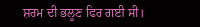ਸ਼ਰਮ ਦੀ ਭਲੂਣ ਫਿਰ ਗਈ ਸੀ।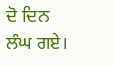ਦੋ ਦਿਨ ਲੰਘ ਗਏ।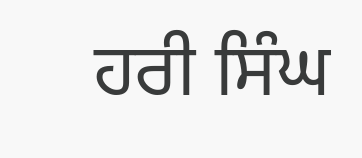ਹਰੀ ਸਿੰਘ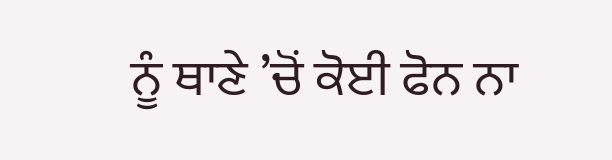ਨੂੰ ਥਾਣੇ ’ਚੋਂ ਕੋਈ ਫੋਨ ਨਾ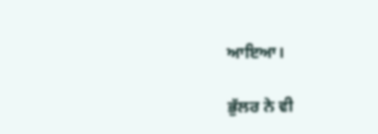ਆਇਆ।

ਭੁੱਲਰ ਨੇ ਵੀ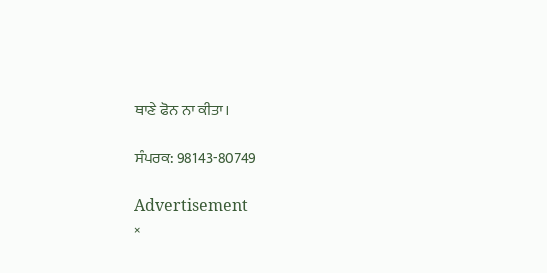ਥਾਣੇ ਫੋਨ ਨਾ ਕੀਤਾ।

ਸੰਪਰਕ: 98143-80749

Advertisement
×